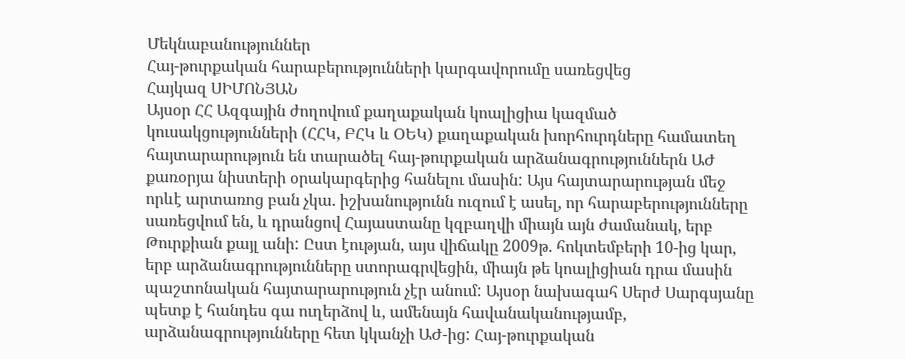Մեկնաբանություններ
Հայ-թուրքական հարաբերությունների կարգավորումը սառեցվեց
Հայկազ ՍԻՄՈՆՅԱՆ
Այսօր ՀՀ Ազգային ժողովում քաղաքական կոալիցիա կազմած կուսակցությունների (ՀՀԿ, ԲՀԿ և ՕԵԿ) քաղաքական խորհուրդները համատեղ հայտարարություն են տարածել հայ-թուրքական արձանագրություններն ԱԺ քառօրյա նիստերի օրակարգերից հանելու մասին: Այս հայտարարության մեջ որևէ արտառոց բան չկա. իշխանությունն ուզում է ասել, որ հարաբերությունները սառեցվում են, և դրանցով Հայաստանը կզբաղվի միայն այն ժամանակ, երբ Թուրքիան քայլ անի: Ըստ էության, այս վիճակը 2009թ. հոկտեմբերի 10-ից կար, երբ արձանագրությունները ստորագրվեցին, միայն թե կոալիցիան դրա մասին պաշտոնական հայտարարություն չէր անում: Այսօր նախագահ Սերժ Սարգսյանը պետք է հանդես գա ուղերձով և, ամենայն հավանականությամբ, արձանագրությունները հետ կկանչի ԱԺ-ից: Հայ-թուրքական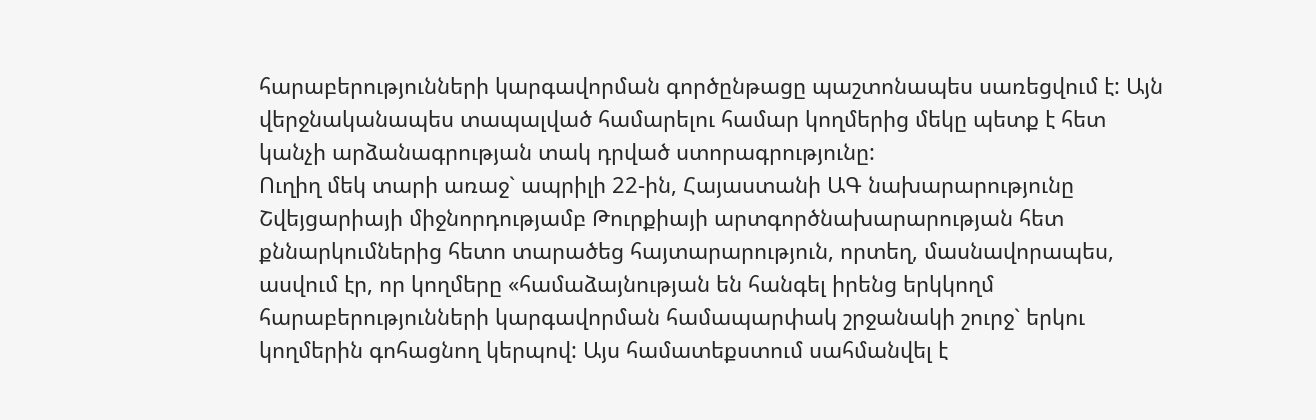հարաբերությունների կարգավորման գործընթացը պաշտոնապես սառեցվում է: Այն վերջնականապես տապալված համարելու համար կողմերից մեկը պետք է հետ կանչի արձանագրության տակ դրված ստորագրությունը:
Ուղիղ մեկ տարի առաջ` ապրիլի 22-ին, Հայաստանի ԱԳ նախարարությունը Շվեյցարիայի միջնորդությամբ Թուրքիայի արտգործնախարարության հետ քննարկումներից հետո տարածեց հայտարարություն, որտեղ, մասնավորապես, ասվում էր, որ կողմերը «համաձայնության են հանգել իրենց երկկողմ հարաբերությունների կարգավորման համապարփակ շրջանակի շուրջ` երկու կողմերին գոհացնող կերպով: Այս համատեքստում սահմանվել է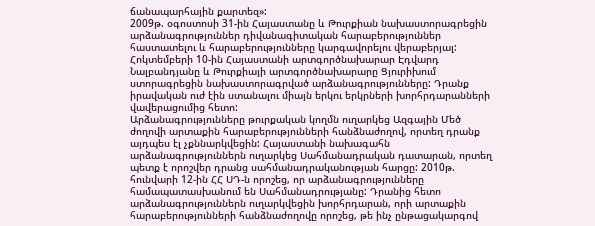ճանապարհային քարտեզ»:
2009թ. օգոստոսի 31-ին Հայաստանը և Թուրքիան նախաստորագրեցին արձանագրություններ դիվանագիտական հարաբերություններ հաստատելու և հարաբերությունները կարգավորելու վերաբերյալ: Հոկտեմբերի 10-ին Հայաստանի արտգործնախարար Էդվարդ Նալբանդյանը և Թուրքիայի արտգործնախարարը Ցյուրիխում ստորագրեցին նախաստորագրված արձանագրությունները: Դրանք իրավական ուժ էին ստանալու միայն երկու երկրների խորհրդարանների վավերացումից հետո:
Արձանագրությունները թուրքական կողմն ուղարկեց Ազգային Մեծ ժողովի արտաքին հարաբերությունների հանձնաժողով, որտեղ դրանք այդպես էլ չքննարկվեցին: Հայաստանի նախագահն արձանագրություններն ուղարկեց Սահմանադրական դատարան, որտեղ պետք է որոշվեր դրանց սահմանադրականության հարցը: 2010թ. հունվարի 12-ին ՀՀ ՍԴ-ն որոշեց, որ արձանագրությունները համապատասխանում են Սահմանադրությանը: Դրանից հետո արձանագրություններն ուղարկվեցին խորհրդարան, որի արտաքին հարաբերությունների հանձնաժողովը որոշեց, թե ինչ ընթացակարգով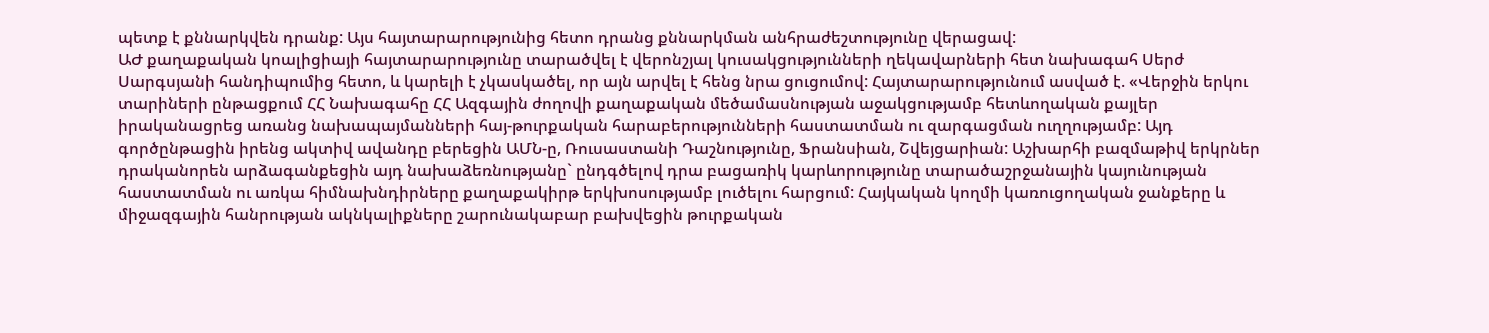պետք է քննարկվեն դրանք: Այս հայտարարությունից հետո դրանց քննարկման անհրաժեշտությունը վերացավ:
ԱԺ քաղաքական կոալիցիայի հայտարարությունը տարածվել է վերոնշյալ կուսակցությունների ղեկավարների հետ նախագահ Սերժ Սարգսյանի հանդիպումից հետո, և կարելի է չկասկածել, որ այն արվել է հենց նրա ցուցումով: Հայտարարությունում ասված է. «Վերջին երկու տարիների ընթացքում ՀՀ Նախագահը ՀՀ Ազգային ժողովի քաղաքական մեծամասնության աջակցությամբ հետևողական քայլեր իրականացրեց առանց նախապայմանների հայ-թուրքական հարաբերությունների հաստատման ու զարգացման ուղղությամբ: Այդ գործընթացին իրենց ակտիվ ավանդը բերեցին ԱՄՆ-ը, Ռուսաստանի Դաշնությունը, Ֆրանսիան, Շվեյցարիան: Աշխարհի բազմաթիվ երկրներ դրականորեն արձագանքեցին այդ նախաձեռնությանը` ընդգծելով դրա բացառիկ կարևորությունը տարածաշրջանային կայունության հաստատման ու առկա հիմնախնդիրները քաղաքակիրթ երկխոսությամբ լուծելու հարցում: Հայկական կողմի կառուցողական ջանքերը և միջազգային հանրության ակնկալիքները շարունակաբար բախվեցին թուրքական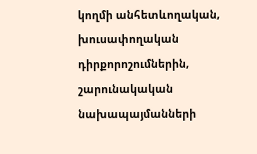կողմի անհետևողական, խուսափողական դիրքորոշումներին, շարունակական նախապայմանների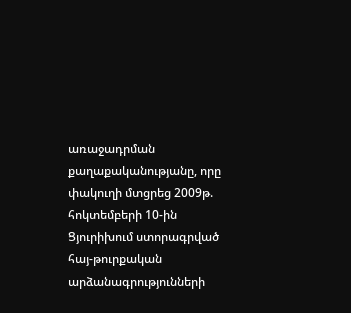առաջադրման քաղաքականությանը, որը փակուղի մտցրեց 2009թ. հոկտեմբերի 10-ին Ցյուրիխում ստորագրված հայ-թուրքական արձանագրությունների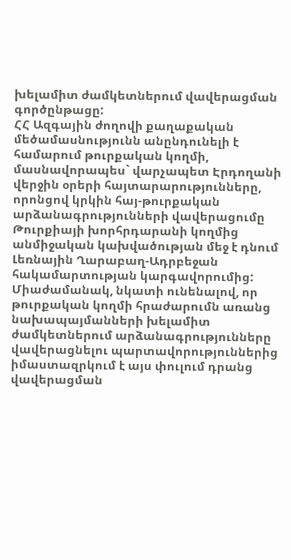խելամիտ ժամկետներում վավերացման գործընթացը:
ՀՀ Ազգային ժողովի քաղաքական մեծամասնությունն անընդունելի է համարում թուրքական կողմի, մասնավորապես` վարչապետ Էրդողանի վերջին օրերի հայտարարությունները, որոնցով կրկին հայ-թուրքական արձանագրությունների վավերացումը Թուրքիայի խորհրդարանի կողմից անմիջական կախվածության մեջ է դնում Լեռնային Ղարաբաղ-Ադրբեջան հակամարտության կարգավորումից: Միաժամանակ, նկատի ունենալով, որ թուրքական կողմի հրաժարումն առանց նախապայմանների խելամիտ ժամկետներում արձանագրությունները վավերացնելու պարտավորություններից իմաստազրկում է այս փուլում դրանց վավերացման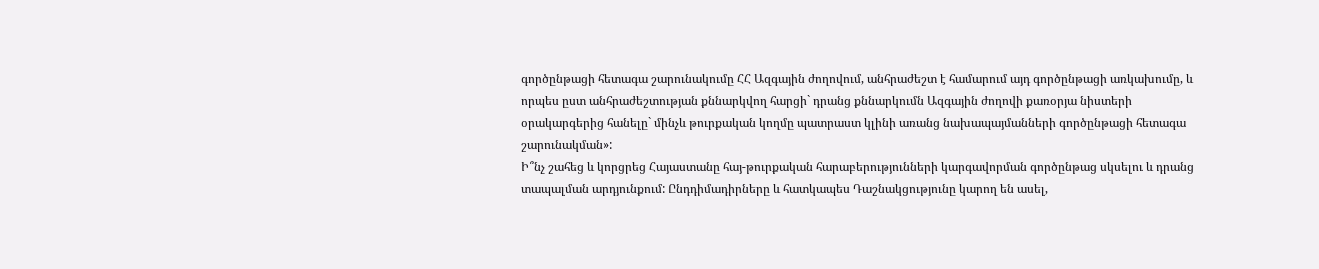գործընթացի հետագա շարունակումը ՀՀ Ազգային ժողովում, անհրաժեշտ է համարում այդ գործընթացի առկախումը, և որպես ըստ անհրաժեշտության քննարկվող հարցի` դրանց քննարկումն Ազգային ժողովի քառօրյա նիստերի օրակարգերից հանելը` մինչև թուրքական կողմը պատրաստ կլինի առանց նախապայմանների գործընթացի հետագա շարունակման»:
Ի՞նչ շահեց և կորցրեց Հայաստանը հայ-թուրքական հարաբերությունների կարգավորման գործընթաց սկսելու և դրանց տապալման արդյունքում: Ընդդիմադիրները և հատկապես Դաշնակցությունը կարող են ասել,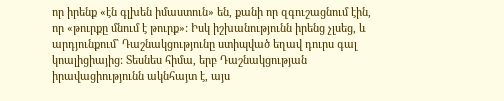որ իրենք «էն գլխեն իմաստուն» են, քանի որ զգուշացնում էին, որ «թուրքը մնում է թուրք»: Իսկ իշխանությունն իրենց չլսեց, և արդյունքում` Դաշնակցությունը ստիպված եղավ դուրս գալ կոալիցիայից: Տեսնես հիմա, երբ Դաշնակցության իրավացիությունն ակնհայտ է, այս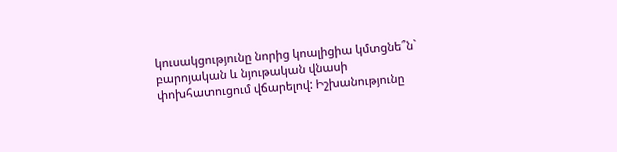կուսակցությունը նորից կոալիցիա կմտցնե՞ն` բարոյական և նյութական վնասի փոխհատուցում վճարելով: Իշխանությունը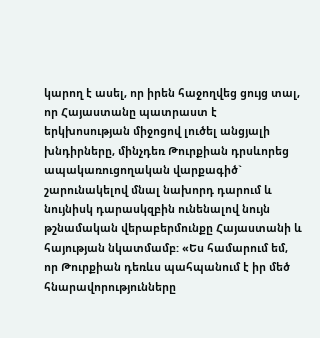կարող է ասել, որ իրեն հաջողվեց ցույց տալ, որ Հայաստանը պատրաստ է երկխոսության միջոցով լուծել անցյալի խնդիրները, մինչդեռ Թուրքիան դրսևորեց ապակառուցողական վարքագիծ` շարունակելով մնալ նախորդ դարում և նույնիսկ դարասկզբին ունենալով նույն թշնամական վերաբերմունքը Հայաստանի և հայության նկատմամբ: «Ես համարում եմ, որ Թուրքիան դեռևս պահպանում է իր մեծ հնարավորությունները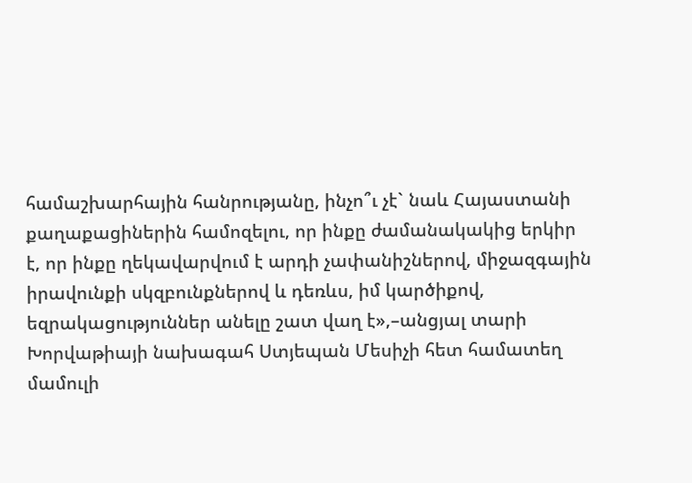համաշխարհային հանրությանը, ինչո՞ւ չէ` նաև Հայաստանի քաղաքացիներին համոզելու, որ ինքը ժամանակակից երկիր է, որ ինքը ղեկավարվում է արդի չափանիշներով, միջազգային իրավունքի սկզբունքներով և դեռևս, իմ կարծիքով, եզրակացություններ անելը շատ վաղ է»,–անցյալ տարի Խորվաթիայի նախագահ Ստյեպան Մեսիչի հետ համատեղ մամուլի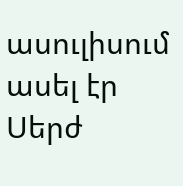ասուլիսում ասել էր Սերժ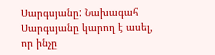Սարգսյանը: Նախագահ Սարգսյանը կարող է ասել, որ ինչը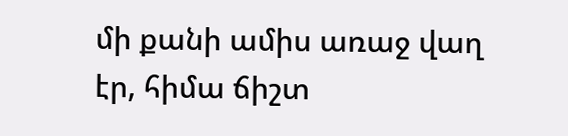մի քանի ամիս առաջ վաղ էր, հիմա ճիշտ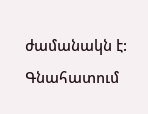ժամանակն է:
Գնահատում